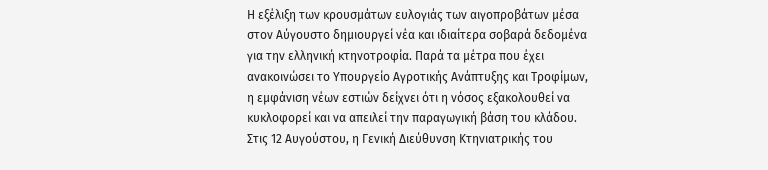Η εξέλιξη των κρουσμάτων ευλογιάς των αιγοπροβάτων μέσα στον Αύγουστο δημιουργεί νέα και ιδιαίτερα σοβαρά δεδομένα για την ελληνική κτηνοτροφία. Παρά τα μέτρα που έχει ανακοινώσει το Υπουργείο Αγροτικής Ανάπτυξης και Τροφίμων, η εμφάνιση νέων εστιών δείχνει ότι η νόσος εξακολουθεί να κυκλοφορεί και να απειλεί την παραγωγική βάση του κλάδου.
Στις 12 Αυγούστου, η Γενική Διεύθυνση Κτηνιατρικής του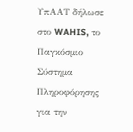ΥπΑΑΤ δήλωσε στο WAHIS, το Παγκόσμιο Σύστημα Πληροφόρησης για την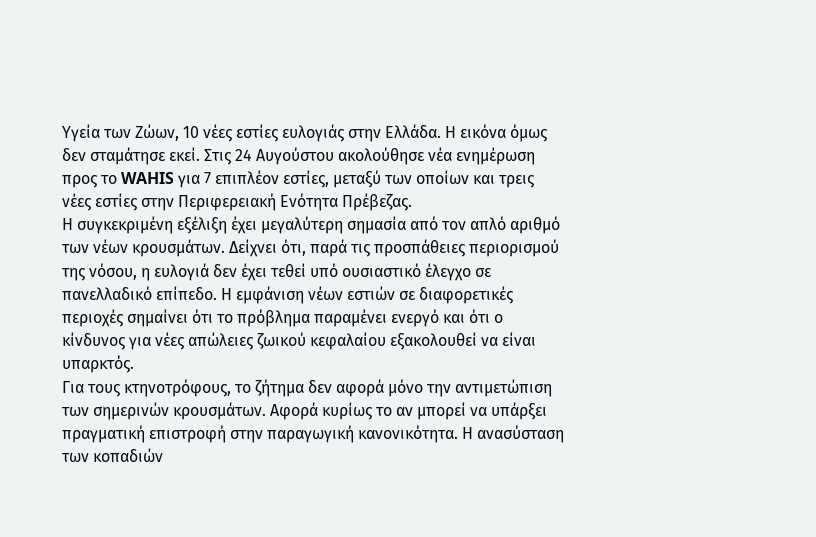Υγεία των Ζώων, 10 νέες εστίες ευλογιάς στην Ελλάδα. Η εικόνα όμως δεν σταμάτησε εκεί. Στις 24 Αυγούστου ακολούθησε νέα ενημέρωση προς το WAHIS για 7 επιπλέον εστίες, μεταξύ των οποίων και τρεις νέες εστίες στην Περιφερειακή Ενότητα Πρέβεζας.
Η συγκεκριμένη εξέλιξη έχει μεγαλύτερη σημασία από τον απλό αριθμό των νέων κρουσμάτων. Δείχνει ότι, παρά τις προσπάθειες περιορισμού της νόσου, η ευλογιά δεν έχει τεθεί υπό ουσιαστικό έλεγχο σε πανελλαδικό επίπεδο. Η εμφάνιση νέων εστιών σε διαφορετικές περιοχές σημαίνει ότι το πρόβλημα παραμένει ενεργό και ότι ο κίνδυνος για νέες απώλειες ζωικού κεφαλαίου εξακολουθεί να είναι υπαρκτός.
Για τους κτηνοτρόφους, το ζήτημα δεν αφορά μόνο την αντιμετώπιση των σημερινών κρουσμάτων. Αφορά κυρίως το αν μπορεί να υπάρξει πραγματική επιστροφή στην παραγωγική κανονικότητα. Η ανασύσταση των κοπαδιών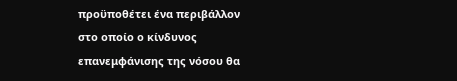προϋποθέτει ένα περιβάλλον στο οποίο ο κίνδυνος επανεμφάνισης της νόσου θα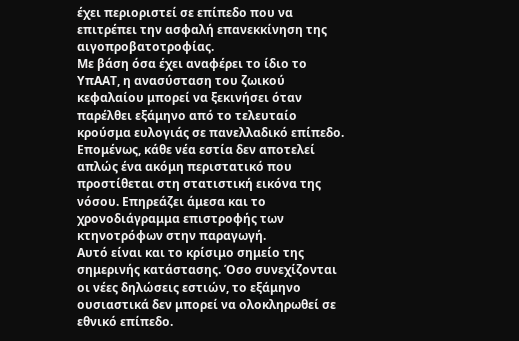έχει περιοριστεί σε επίπεδο που να επιτρέπει την ασφαλή επανεκκίνηση της αιγοπροβατοτροφίας.
Με βάση όσα έχει αναφέρει το ίδιο το ΥπΑΑΤ, η ανασύσταση του ζωικού κεφαλαίου μπορεί να ξεκινήσει όταν παρέλθει εξάμηνο από το τελευταίο κρούσμα ευλογιάς σε πανελλαδικό επίπεδο. Επομένως, κάθε νέα εστία δεν αποτελεί απλώς ένα ακόμη περιστατικό που προστίθεται στη στατιστική εικόνα της νόσου. Επηρεάζει άμεσα και το χρονοδιάγραμμα επιστροφής των κτηνοτρόφων στην παραγωγή.
Αυτό είναι και το κρίσιμο σημείο της σημερινής κατάστασης. Όσο συνεχίζονται οι νέες δηλώσεις εστιών, το εξάμηνο ουσιαστικά δεν μπορεί να ολοκληρωθεί σε εθνικό επίπεδο.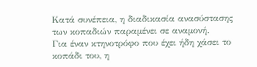Κατά συνέπεια, η διαδικασία ανασύστασης των κοπαδιών παραμένει σε αναμονή.
Για έναν κτηνοτρόφο που έχει ήδη χάσει το κοπάδι του, η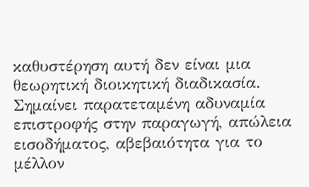καθυστέρηση αυτή δεν είναι μια θεωρητική διοικητική διαδικασία. Σημαίνει παρατεταμένη αδυναμία επιστροφής στην παραγωγή, απώλεια εισοδήματος, αβεβαιότητα για το μέλλον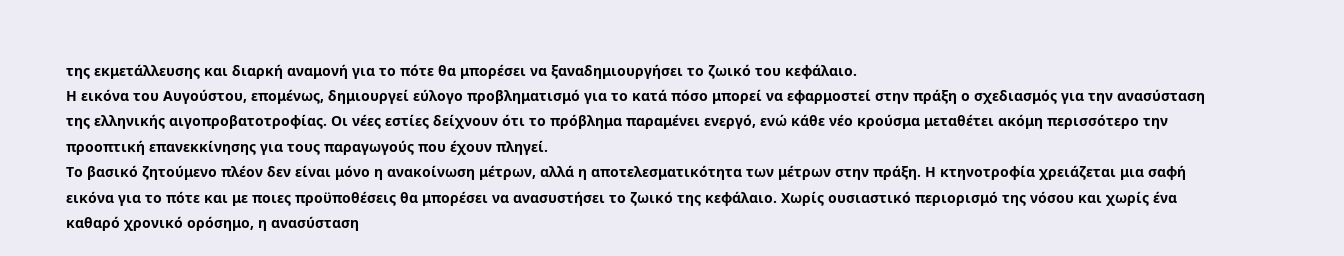της εκμετάλλευσης και διαρκή αναμονή για το πότε θα μπορέσει να ξαναδημιουργήσει το ζωικό του κεφάλαιο.
Η εικόνα του Αυγούστου, επομένως, δημιουργεί εύλογο προβληματισμό για το κατά πόσο μπορεί να εφαρμοστεί στην πράξη ο σχεδιασμός για την ανασύσταση της ελληνικής αιγοπροβατοτροφίας. Οι νέες εστίες δείχνουν ότι το πρόβλημα παραμένει ενεργό, ενώ κάθε νέο κρούσμα μεταθέτει ακόμη περισσότερο την προοπτική επανεκκίνησης για τους παραγωγούς που έχουν πληγεί.
Το βασικό ζητούμενο πλέον δεν είναι μόνο η ανακοίνωση μέτρων, αλλά η αποτελεσματικότητα των μέτρων στην πράξη. Η κτηνοτροφία χρειάζεται μια σαφή εικόνα για το πότε και με ποιες προϋποθέσεις θα μπορέσει να ανασυστήσει το ζωικό της κεφάλαιο. Χωρίς ουσιαστικό περιορισμό της νόσου και χωρίς ένα καθαρό χρονικό ορόσημο, η ανασύσταση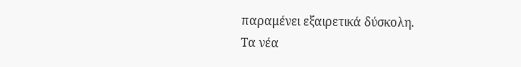παραμένει εξαιρετικά δύσκολη.
Τα νέα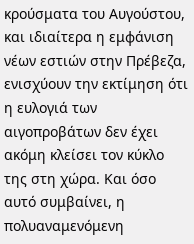κρούσματα του Αυγούστου, και ιδιαίτερα η εμφάνιση νέων εστιών στην Πρέβεζα, ενισχύουν την εκτίμηση ότι η ευλογιά των αιγοπροβάτων δεν έχει ακόμη κλείσει τον κύκλο της στη χώρα. Και όσο αυτό συμβαίνει, η πολυαναμενόμενη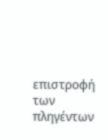επιστροφή των πληγέντων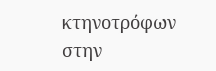κτηνοτρόφων στην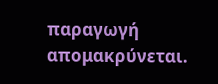παραγωγή απομακρύνεται.